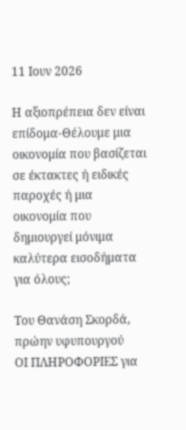11 Ιουν 2026

Η αξιοπρέπεια δεν είναι επίδομα-Θέλουμε μια οικονομία που βασίζεται σε έκτακτες ή ειδικές παροχές ή μια οικονομία που δημιουργεί μόνιμα καλύτερα εισοδήματα για όλους;

Τoυ Θανάση Σκορδά, πρώην υφυπουργού
ΟΙ ΠΛΗΡΟΦΟΡΙΕΣ για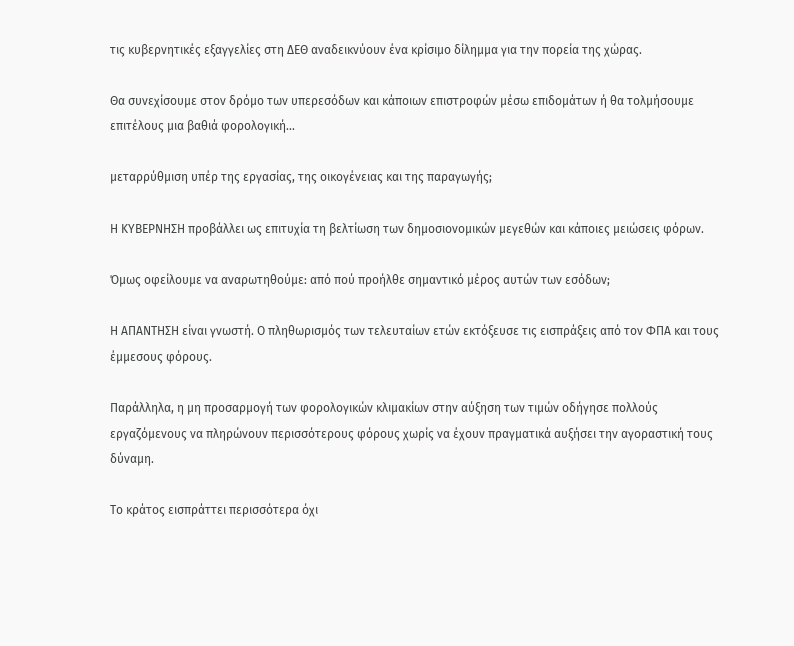τις κυβερνητικές εξαγγελίες στη ΔΕΘ αναδεικνύουν ένα κρίσιμο δίλημμα για την πορεία της χώρας.

Θα συνεχίσουμε στον δρόμο των υπερεσόδων και κάποιων επιστροφών μέσω επιδομάτων ή θα τολμήσουμε επιτέλους μια βαθιά φορολογική...

μεταρρύθμιση υπέρ της εργασίας, της οικογένειας και της παραγωγής;

Η ΚΥΒΕΡΝΗΣΗ προβάλλει ως επιτυχία τη βελτίωση των δημοσιονομικών μεγεθών και κάποιες μειώσεις φόρων.

Όμως οφείλουμε να αναρωτηθούμε: από πού προήλθε σημαντικό μέρος αυτών των εσόδων;

Η ΑΠΑΝΤΗΣΗ είναι γνωστή. Ο πληθωρισμός των τελευταίων ετών εκτόξευσε τις εισπράξεις από τον ΦΠΑ και τους έμμεσους φόρους.

Παράλληλα, η μη προσαρμογή των φορολογικών κλιμακίων στην αύξηση των τιμών οδήγησε πολλούς εργαζόμενους να πληρώνουν περισσότερους φόρους χωρίς να έχουν πραγματικά αυξήσει την αγοραστική τους δύναμη.

Το κράτος εισπράττει περισσότερα όχι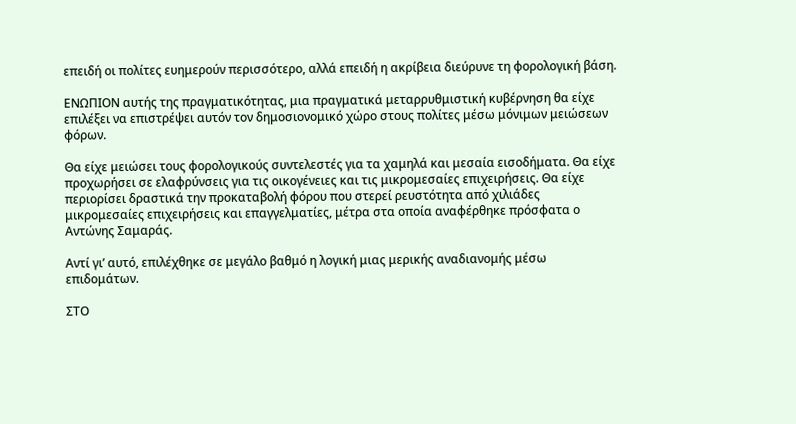επειδή οι πολίτες ευημερούν περισσότερο, αλλά επειδή η ακρίβεια διεύρυνε τη φορολογική βάση.

ΕΝΩΠΙΟΝ αυτής της πραγματικότητας, μια πραγματικά μεταρρυθμιστική κυβέρνηση θα είχε επιλέξει να επιστρέψει αυτόν τον δημοσιονομικό χώρο στους πολίτες μέσω μόνιμων μειώσεων φόρων.

Θα είχε μειώσει τους φορολογικούς συντελεστές για τα χαμηλά και μεσαία εισοδήματα. Θα είχε προχωρήσει σε ελαφρύνσεις για τις οικογένειες και τις μικρομεσαίες επιχειρήσεις. Θα είχε περιορίσει δραστικά την προκαταβολή φόρου που στερεί ρευστότητα από χιλιάδες μικρομεσαίες επιχειρήσεις και επαγγελματίες, μέτρα στα οποία αναφέρθηκε πρόσφατα ο Αντώνης Σαμαράς.

Αντί γι’ αυτό, επιλέχθηκε σε μεγάλο βαθμό η λογική μιας μερικής αναδιανομής μέσω επιδομάτων.

ΣΤΟ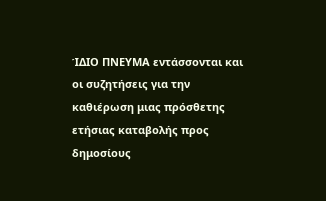ΊΔΙΟ ΠΝΕΥΜΑ εντάσσονται και οι συζητήσεις για την καθιέρωση μιας πρόσθετης ετήσιας καταβολής προς δημοσίους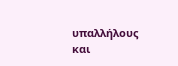υπαλλήλους και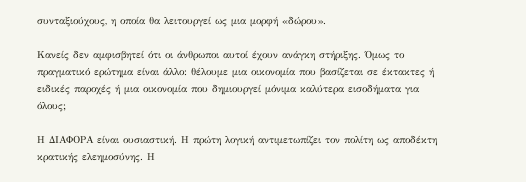συνταξιούχους, η οποία θα λειτουργεί ως μια μορφή «δώρου».

Κανείς δεν αμφισβητεί ότι οι άνθρωποι αυτοί έχουν ανάγκη στήριξης. Όμως το πραγματικό ερώτημα είναι άλλο: θέλουμε μια οικονομία που βασίζεται σε έκτακτες ή ειδικές παροχές ή μια οικονομία που δημιουργεί μόνιμα καλύτερα εισοδήματα για όλους;

Η ΔΙΑΦΟΡΑ είναι ουσιαστική. Η πρώτη λογική αντιμετωπίζει τον πολίτη ως αποδέκτη κρατικής ελεημοσύνης. Η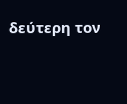δεύτερη τον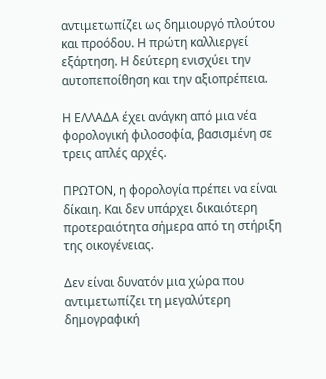αντιμετωπίζει ως δημιουργό πλούτου και προόδου. Η πρώτη καλλιεργεί εξάρτηση. Η δεύτερη ενισχύει την αυτοπεποίθηση και την αξιοπρέπεια.

Η ΕΛΛΑΔΑ έχει ανάγκη από μια νέα φορολογική φιλοσοφία, βασισμένη σε τρεις απλές αρχές.

ΠΡΩΤΟΝ, η φορολογία πρέπει να είναι δίκαιη. Και δεν υπάρχει δικαιότερη προτεραιότητα σήμερα από τη στήριξη της οικογένειας.

Δεν είναι δυνατόν μια χώρα που αντιμετωπίζει τη μεγαλύτερη δημογραφική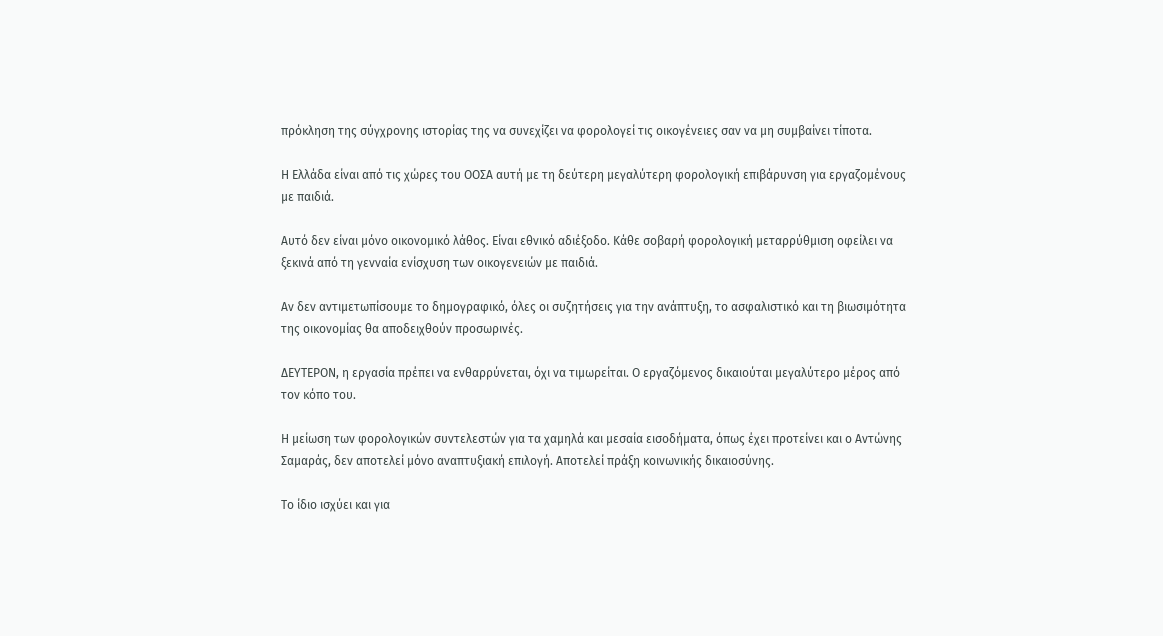πρόκληση της σύγχρονης ιστορίας της να συνεχίζει να φορολογεί τις οικογένειες σαν να μη συμβαίνει τίποτα.

Η Ελλάδα είναι από τις χώρες του ΟΟΣΑ αυτή με τη δεύτερη μεγαλύτερη φορολογική επιβάρυνση για εργαζομένους με παιδιά.

Αυτό δεν είναι μόνο οικονομικό λάθος. Είναι εθνικό αδιέξοδο. Κάθε σοβαρή φορολογική μεταρρύθμιση οφείλει να ξεκινά από τη γενναία ενίσχυση των οικογενειών με παιδιά.

Αν δεν αντιμετωπίσουμε το δημογραφικό, όλες οι συζητήσεις για την ανάπτυξη, το ασφαλιστικό και τη βιωσιμότητα της οικονομίας θα αποδειχθούν προσωρινές.

ΔΕΥΤΕΡΟΝ, η εργασία πρέπει να ενθαρρύνεται, όχι να τιμωρείται. Ο εργαζόμενος δικαιούται μεγαλύτερο μέρος από τον κόπο του.

Η μείωση των φορολογικών συντελεστών για τα χαμηλά και μεσαία εισοδήματα, όπως έχει προτείνει και ο Αντώνης Σαμαράς, δεν αποτελεί μόνο αναπτυξιακή επιλογή. Αποτελεί πράξη κοινωνικής δικαιοσύνης.

Το ίδιο ισχύει και για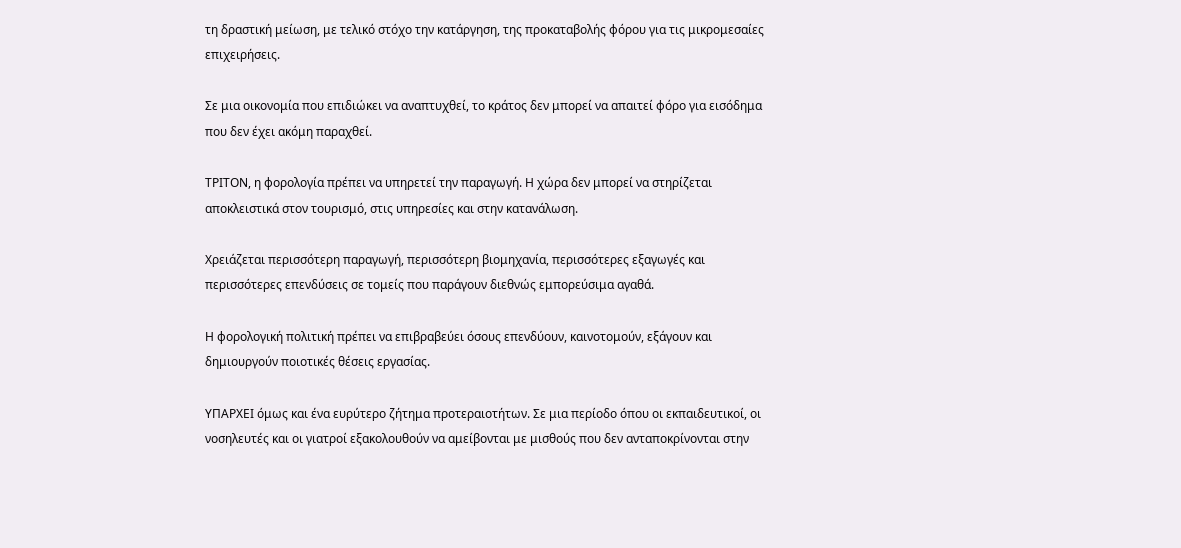τη δραστική μείωση, με τελικό στόχο την κατάργηση, της προκαταβολής φόρου για τις μικρομεσαίες επιχειρήσεις.

Σε μια οικονομία που επιδιώκει να αναπτυχθεί, το κράτος δεν μπορεί να απαιτεί φόρο για εισόδημα που δεν έχει ακόμη παραχθεί.

ΤΡΙΤΟΝ, η φορολογία πρέπει να υπηρετεί την παραγωγή. Η χώρα δεν μπορεί να στηρίζεται αποκλειστικά στον τουρισμό, στις υπηρεσίες και στην κατανάλωση.

Χρειάζεται περισσότερη παραγωγή, περισσότερη βιομηχανία, περισσότερες εξαγωγές και περισσότερες επενδύσεις σε τομείς που παράγουν διεθνώς εμπορεύσιμα αγαθά.

Η φορολογική πολιτική πρέπει να επιβραβεύει όσους επενδύουν, καινοτομούν, εξάγουν και δημιουργούν ποιοτικές θέσεις εργασίας.

ΥΠΑΡΧΕΙ όμως και ένα ευρύτερο ζήτημα προτεραιοτήτων. Σε μια περίοδο όπου οι εκπαιδευτικοί, οι νοσηλευτές και οι γιατροί εξακολουθούν να αμείβονται με μισθούς που δεν ανταποκρίνονται στην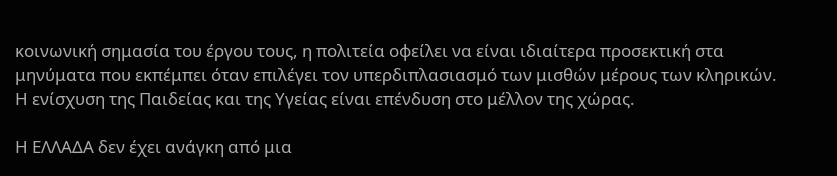κοινωνική σημασία του έργου τους, η πολιτεία οφείλει να είναι ιδιαίτερα προσεκτική στα μηνύματα που εκπέμπει όταν επιλέγει τον υπερδιπλασιασμό των μισθών μέρους των κληρικών. Η ενίσχυση της Παιδείας και της Υγείας είναι επένδυση στο μέλλον της χώρας.

Η ΕΛΛΑΔΑ δεν έχει ανάγκη από μια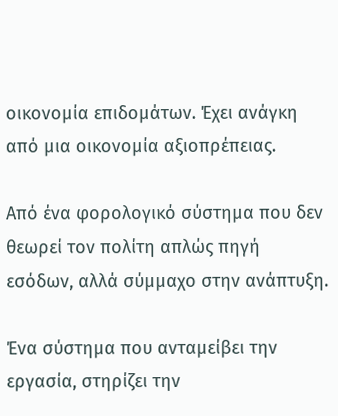οικονομία επιδομάτων. Έχει ανάγκη από μια οικονομία αξιοπρέπειας.

Από ένα φορολογικό σύστημα που δεν θεωρεί τον πολίτη απλώς πηγή εσόδων, αλλά σύμμαχο στην ανάπτυξη.

Ένα σύστημα που ανταμείβει την εργασία, στηρίζει την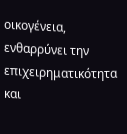οικογένεια, ενθαρρύνει την επιχειρηματικότητα και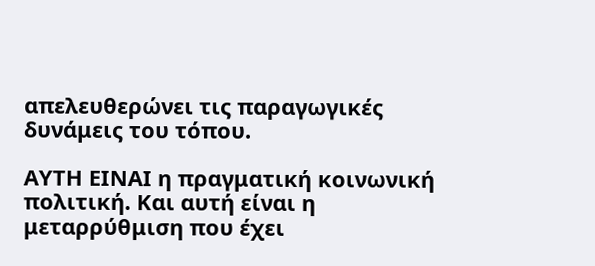απελευθερώνει τις παραγωγικές δυνάμεις του τόπου.

ΑΥΤΗ ΕΙΝΑΙ η πραγματική κοινωνική πολιτική. Και αυτή είναι η μεταρρύθμιση που έχει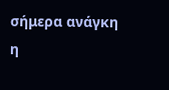σήμερα ανάγκη η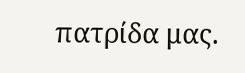πατρίδα μας.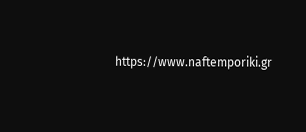https://www.naftemporiki.gr